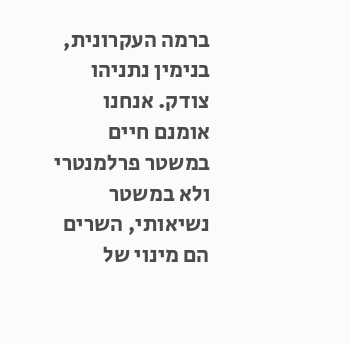ברמה העקרונית, בנימין נתניהו צודק. אנחנו אומנם חיים במשטר פרלמנטרי ולא במשטר נשיאותי, השרים הם מינוי של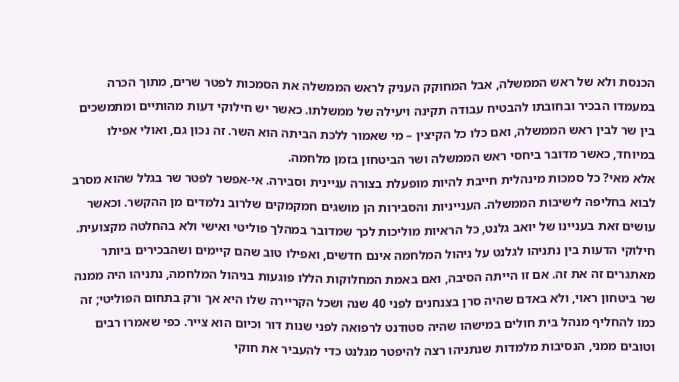הכנסת ולא של ראש הממשלה, אבל המחוקק העניק לראש הממשלה את הסמכות לפטר שרים, מתוך הכרה במעמדו הבכיר ובחובתו להבטיח עבודה תקינה ויעילה של ממשלתו. כאשר יש חילוקי דעות מהותיים ומתמשכים בין שר לבין ראש הממשלה, ואם כלו כל הקיצין – מי שאמור ללכת הביתה הוא השר. זה נכון גם, ואולי אפילו במיוחד, כאשר מדובר ביחסי ראש הממשלה ושר הביטחון בזמן מלחמה.
אלא מאי? כל סמכות מינהלית חייבת להיות מופעלת בצורה עניינית וסבירה. אי-אפשר לפטר שר בגלל שהוא מסרב לבוא בחליפה לישיבות הממשלה. הענייניות והסבירות הן מושגים חמקמקים שלרוב נלמדים מן ההקשר. וכאשר עושים זאת בעניינו של יואב גלנט, כל הראיות מוליכות לכך שמדובר במהלך פוליטי ואישי ולא בהחלטה מקצועית.
חילוקי הדעות בין נתניהו לגלנט על ניהול המלחמה אינם חדשים, ואפילו טוב שהם קיימים ושהבכירים ביותר מאתגרים זה את זה. אם זו הייתה הסיבה, ואם באמת המחלוקות הללו פוגעות בניהול המלחמה, נתניהו היה ממנה שר ביטחון ראוי, ולא באדם שהיה סרן בצנחנים לפני 40 שנה ושכל הקריירה שלו היא אך ורק בתחום הפוליטי; זה כמו להחליף מנהל בית חולים במישהו שהיה סטודנט לרפואה לפני שנות דור וכיום הוא צייר. כפי שאמרו רבים וטובים ממני, הנסיבות מלמדות שנתניהו רצה להיפטר מגלנט כדי להעביר את חוקי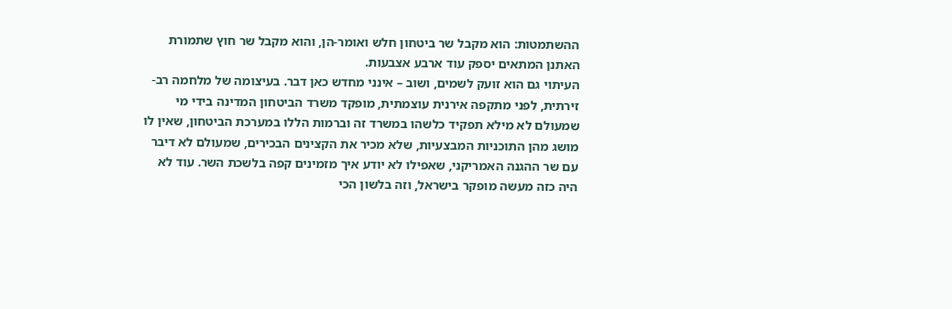ההשתמטות: הוא מקבל שר ביטחון חלש ואומר-הן, והוא מקבל שר חוץ שתמורת האתנן המתאים יספק עוד ארבע אצבעות.
העיתוי גם הוא זועק לשמים, ושוב – אינני מחדש כאן דבר. בעיצומה של מלחמה רב-זירתית, לפני מתקפה אירנית עוצמתית, מופקד משרד הביטחון המדינה בידי מי שמעולם לא מילא תפקיד כלשהו במשרד זה וברמות הללו במערכת הביטחון, שאין לו מושג מהן התוכניות המבצעיות, שלא מכיר את הקצינים הבכירים, שמעולם לא דיבר עם שר ההגנה האמריקני, שאפילו לא יודע איך מזמינים קפה בלשכת השר. עוד לא היה כזה מעשה מופקר בישראל, וזה בלשון הכי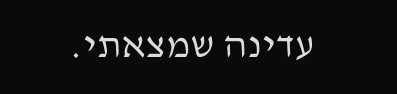עדינה שמצאתי.